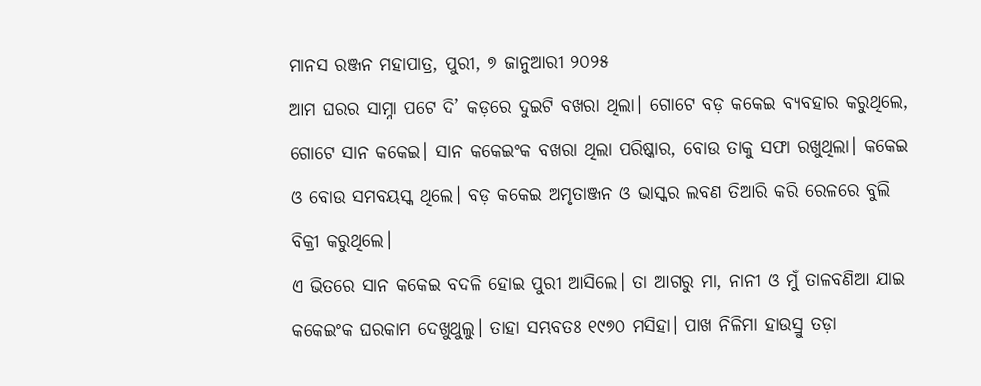ମାନସ ରଞ୍ଜନ ମହାପାତ୍ର, ପୁରୀ, ୭ ଜାନୁଆରୀ ୨୦୨୫
ଆମ ଘରର ସାମ୍ନା ପଟେ ଦି’ କଡ଼ରେ ଦୁଇଟି ବଖରା ଥିଲା। ଗୋଟେ ବଡ଼ କକେଇ ବ୍ୟବହାର କରୁଥିଲେ, ଗୋଟେ ସାନ କକେଇ। ସାନ କକେଇଂକ ବଖରା ଥିଲା ପରିଷ୍କାର, ବୋଉ ତାକୁ ସଫା ରଖୁଥିଲା। କକେଇ ଓ ବୋଉ ସମବୟସ୍କ ଥିଲେ। ବଡ଼ କକେଇ ଅମୃତାଞ୍ଜନ ଓ ଭାସ୍କର ଲବଣ ତିଆରି କରି ରେଳରେ ବୁଲି ବିକ୍ରୀ କରୁଥିଲେ।
ଏ ଭିତରେ ସାନ କକେଇ ବଦଳି ହୋଇ ପୁରୀ ଆସିଲେ। ତା ଆଗରୁ ମା, ନାନୀ ଓ ମୁଁ ତାଳବଣିଆ ଯାଇ କକେଇଂକ ଘରକାମ ଦେଖୁଥୁଲୁ। ତାହା ସମ୍ଭବତଃ ୧୯୭୦ ମସିହା। ପାଖ ନିଳିମା ହାଉସ୍ରୁ ତଡ଼ା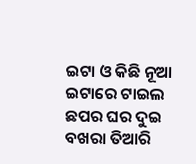ଇଟା ଓ କିଛି ନୂଆ ଇଟାରେ ଟାଇଲ ଛପର ଘର ଦୁଇ ବଖରା ତିଆରି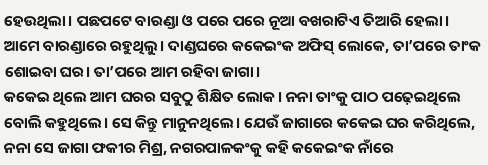ହେଉଥିଲା। ପଛପଟେ ବାରଣ୍ଡା ଓ ପରେ ପରେ ନୂଆ ବଖରାଟିଏ ତିଆରି ହେଲା। ଆମେ ବାରଣ୍ଡାରେ ରହୁଥିଲୁ। ଦାଣ୍ଡଘରେ କକେଇଂକ ଅଫିସ୍ ଲୋକେ, ତା’ପରେ ତାଂକ ଶୋଇବା ଘର। ତା’ପରେ ଆମ ରହିବା ଜାଗା।
କକେଇ ଥିଲେ ଆମ ଘରର ସବୁଠୁ ଶିକ୍ଷିତ ଲୋକ। ନନା ତାଂକୁ ପାଠ ପଢ଼େଇଥିଲେ ବୋଲି କହୁଥିଲେ। ସେ କିନ୍ତୁ ମାନୁନଥିଲେ। ଯେଉଁ ଜାଗାରେ କକେଇ ଘର କରିଥିଲେ, ନନା ସେ ଜାଗା ଫକୀର ମିଶ୍ର, ନଗରପାଳକଂକୁ କହି କକେଇଂକ ନାଁରେ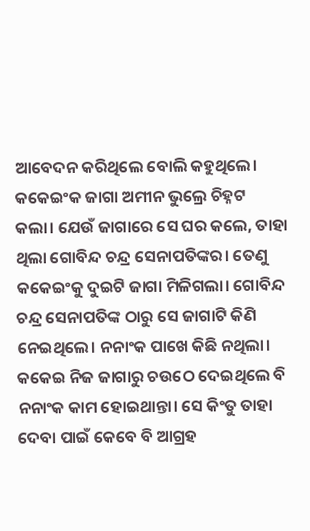ଆବେଦନ କରିଥିଲେ ବୋଲି କହୁଥିଲେ। କକେଇଂକ ଜାଗା ଅମୀନ ଭୁଲ୍ରେ ଚିହ୍ନଟ କଲା। ଯେଉଁ ଜାଗାରେ ସେ ଘର କଲେ, ତାହା ଥିଲା ଗୋବିନ୍ଦ ଚନ୍ଦ୍ର ସେନାପତିଙ୍କର। ତେଣୁ କକେଇଂକୁ ଦୁଇଟି ଜାଗା ମିଳିଗଲା। ଗୋବିନ୍ଦ ଚନ୍ଦ୍ର ସେନାପତିଙ୍କ ଠାରୁ ସେ ଜାଗାଟି କିଣି ନେଇଥିଲେ। ନନାଂକ ପାଖେ କିଛି ନଥିଲା। କକେଇ ନିଜ ଜାଗାରୁ ଚଉଠେ ଦେଇଥିଲେ ବି ନନାଂକ କାମ ହୋଇଥାନ୍ତା। ସେ କିଂତୁ ତାହା ଦେବା ପାଇଁ କେବେ ବି ଆଗ୍ରହ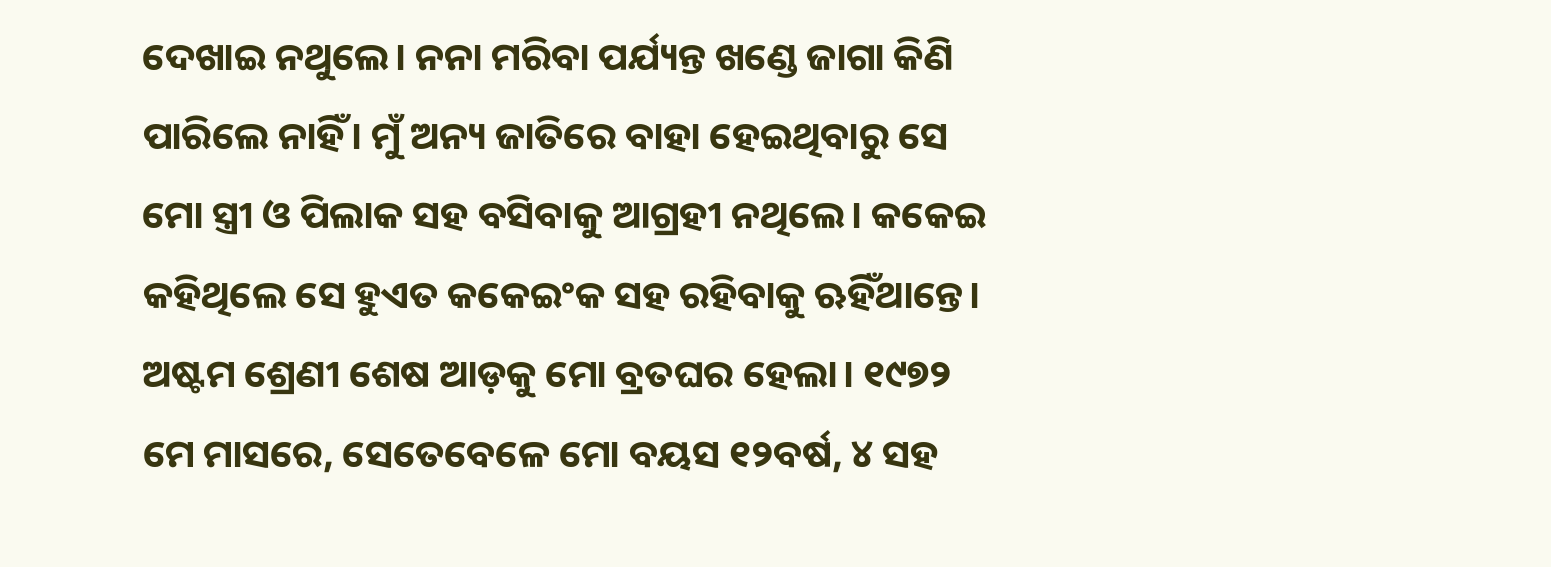ଦେଖାଇ ନଥୁଲେ। ନନା ମରିବା ପର୍ଯ୍ୟନ୍ତ ଖଣ୍ଡେ ଜାଗା କିଣି ପାରିଲେ ନାହିଁ। ମୁଁ ଅନ୍ୟ ଜାତିରେ ବାହା ହେଇଥିବାରୁ ସେ ମୋ ସ୍ତ୍ରୀ ଓ ପିଲାକ ସହ ବସିବାକୁ ଆଗ୍ରହୀ ନଥିଲେ। କକେଇ କହିଥିଲେ ସେ ହୁଏତ କକେଇଂକ ସହ ରହିବାକୁ ଋହିଁଥାନ୍ତେ।
ଅଷ୍ଟମ ଶ୍ରେଣୀ ଶେଷ ଆଡ଼କୁ ମୋ ବ୍ରତଘର ହେଲା। ୧୯୭୨ ମେ ମାସରେ, ସେତେବେଳେ ମୋ ବୟସ ୧୨ବର୍ଷ, ୪ ସହ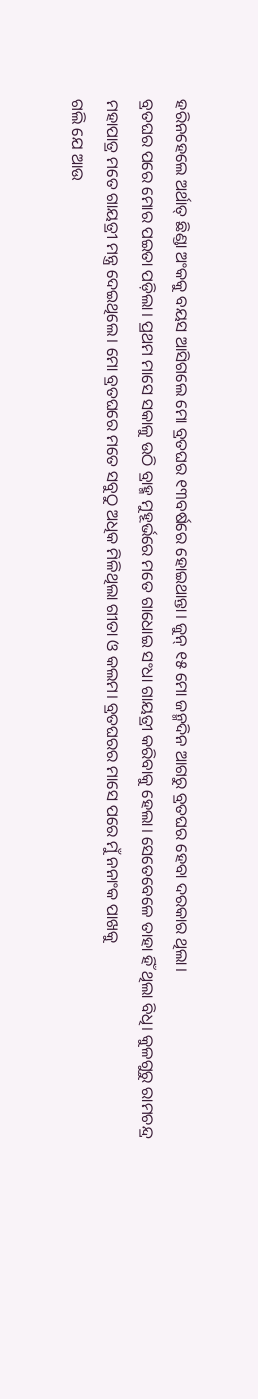ହରିନହେଲେ ଅର୍ଥାତ୍ ଛିଣ୍ଡା ଅଂକକୁ ବୟସ ଆସିଗଲେ ମୋ ବ୍ରତଘର ୧୩ବର୍ଷରେ ହୋଇଥାନ୍ତା। ଜୁନ୍ ୧୫ ମୋ ଜନ୍ମଦିନ ଆଗରୁ ବ୍ରତଘର ହେବା ଦରକାର ଥିଲା।
ବ୍ରତଘର ପରେ ମୋର ପଇତା ପଡ଼ିଲା। ପ୍ରଥମ ମାସେ ସକାଳୁ ଉଠି ବ୍ରାହ୍ମ ମୁହୂର୍ଭରେ ମତେ ଗାଧୋଇ ସଂଧା ଗାୟତ୍ରୀ କରିବାକୁ ହେଲା। ସେତେବେଳେ ତାହା ହିଁ ଥିଲା ବିଧି। କୁଳଗୁରୁ ରାମଚନ୍ଦ୍ର ମହାପାତ୍ର ମତେ ଗାୟତ୍ରୀ ମନ୍ତ୍ର ଦେଇଥିଲେ। ମୋ ବ୍ରତଘରେ ମତେ ସବୁଠୁ ଅଧିକ ମିଳିଥିଲା ଗୀତା ଓ କଲମ। ବ୍ରତଘରର ମାସେ ପରେ ମୁଁ ନନାଂକ ପାଖକୁ
ଗଲି ଯେ ଆଉ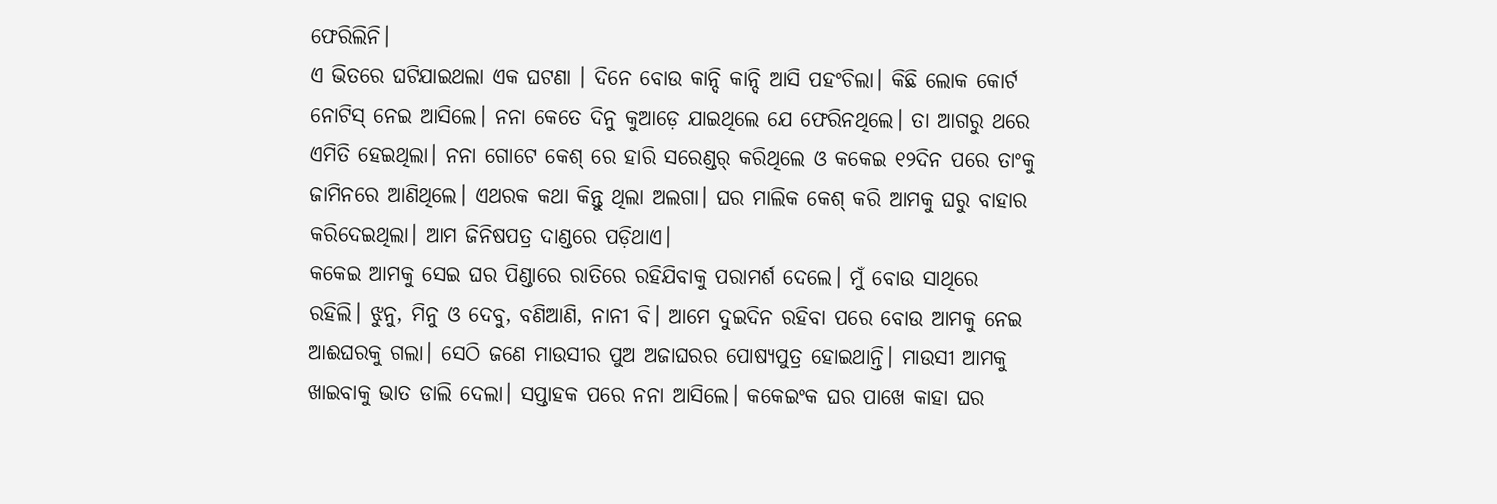ଫେରିଲିନି।
ଏ ଭିତରେ ଘଟିଯାଇଥଲା ଏକ ଘଟଣା । ଦିନେ ବୋଉ କାନ୍ଦି କାନ୍ଦି ଆସି ପହଂଚିଲା। କିଛି ଲୋକ କୋର୍ଟ ନୋଟିସ୍ ନେଇ ଆସିଲେ। ନନା କେତେ ଦିନୁ କୁଆଡ଼େ ଯାଇଥିଲେ ଯେ ଫେରିନଥିଲେ। ତା ଆଗରୁ ଥରେ ଏମିତି ହେଇଥିଲା। ନନା ଗୋଟେ କେଶ୍ ରେ ହାରି ସରେଣ୍ଡର୍ କରିଥିଲେ ଓ କକେଇ ୧୨ଦିନ ପରେ ତାଂକୁ ଜାମିନରେ ଆଣିଥିଲେ। ଏଥରକ କଥା କିନ୍ତୁ ଥିଲା ଅଲଗା। ଘର ମାଲିକ କେଶ୍ କରି ଆମକୁ ଘରୁ ବାହାର କରିଦେଇଥିଲା। ଆମ ଜିନିଷପତ୍ର ଦାଣ୍ଡରେ ପଡ଼ିଥାଏ।
କକେଇ ଆମକୁ ସେଇ ଘର ପିଣ୍ଡାରେ ରାତିରେ ରହିଯିବାକୁ ପରାମର୍ଶ ଦେଲେ। ମୁଁ ବୋଉ ସାଥିରେ ରହିଲି। ଝୁନୁ, ମିନୁ ଓ ଦେବୁ, ବଣିଆଣି, ନାନୀ ବି। ଆମେ ଦୁଇଦିନ ରହିବା ପରେ ବୋଉ ଆମକୁ ନେଇ ଆଈଘରକୁ ଗଲା। ସେଠି ଜଣେ ମାଉସୀର ପୁଅ ଅଜାଘରର ପୋଷ୍ୟପୁତ୍ର ହୋଇଥାନ୍ତି। ମାଉସୀ ଆମକୁ ଖାଇବାକୁ ଭାତ ଡାଲି ଦେଲା। ସପ୍ତାହକ ପରେ ନନା ଆସିଲେ। କକେଇଂକ ଘର ପାଖେ କାହା ଘର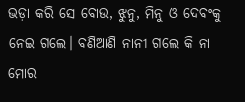ଭଡ଼ା କରି ସେ ବୋଉ, ଝୁନୁ, ମିନୁ ଓ ଦେବଂକୁ ନେଇ ଗଲେ। ବଣିଆଣି ନାନୀ ଗଲେ କି ନା ମୋର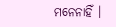ମନେନାହିଁ ।